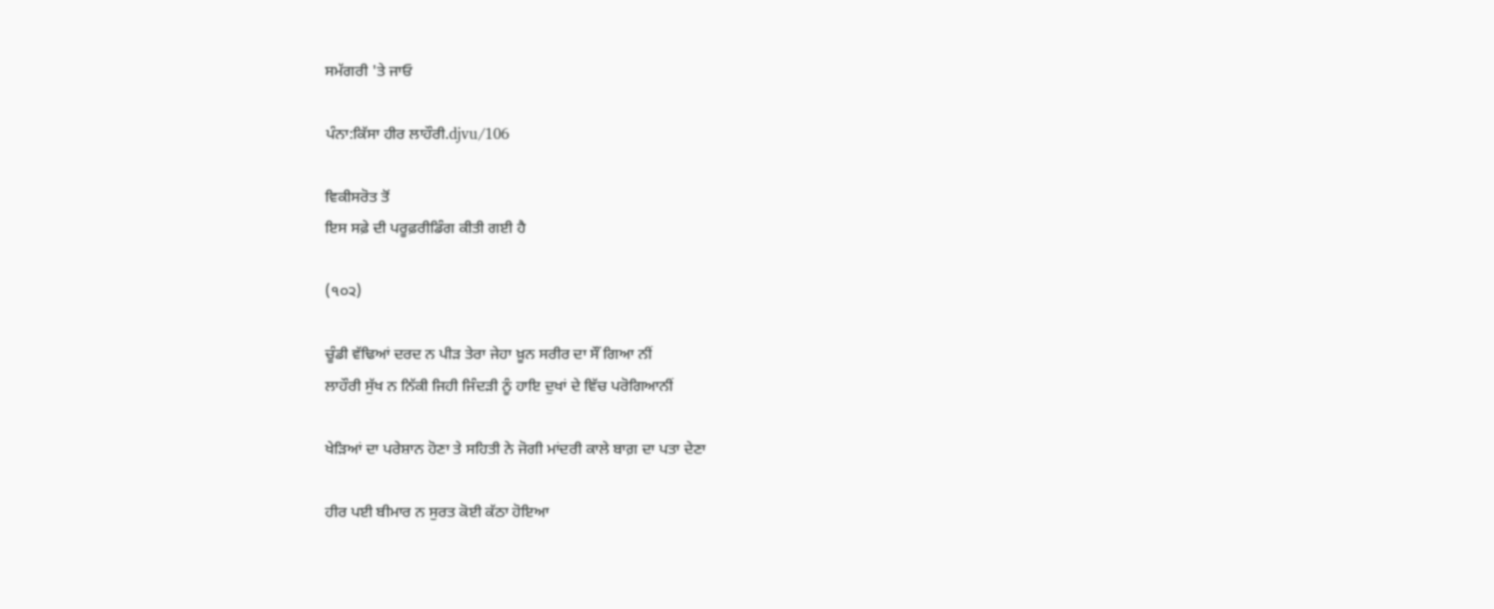ਸਮੱਗਰੀ 'ਤੇ ਜਾਓ

ਪੰਨਾ:ਕਿੱਸਾ ਹੀਰ ਲਾਹੌਰੀ.djvu/106

ਵਿਕੀਸਰੋਤ ਤੋਂ
ਇਸ ਸਫ਼ੇ ਦੀ ਪਰੂਫ਼ਰੀਡਿੰਗ ਕੀਤੀ ਗਈ ਹੈ

(੧੦੨)

ਚੂੰਡੀ ਵੱਢਿਆਂ ਦਰਦ ਨ ਪੀੜ ਤੇਰਾ ਜੇਹਾ ਖ਼ੂਨ ਸਰੀਰ ਦਾ ਸੌਂ ਗਿਆ ਨੀਂ
ਲਾਹੌਰੀ ਸੁੱਖ ਨ ਨਿੱਕੀ ਜਿਹੀ ਜਿੰਦੜੀ ਨੂੰ ਹਾਇ ਦੁਖਾਂ ਦੇ ਵਿੱਚ ਪਰੋਗਿਆਨੀਂ

ਖੇੜਿਆਂ ਦਾ ਪਰੇਸ਼ਾਨ ਹੋਣਾ ਤੇ ਸਹਿਤੀ ਨੇ ਜੋਗੀ ਮਾਂਦਰੀ ਕਾਲੇ ਬਾਗ਼ ਦਾ ਪਤਾ ਦੇਣਾ

ਹੀਰ ਪਈ ਬੀਮਾਰ ਨ ਸੁਰਤ ਕੋਈ ਕੱਠਾ ਹੋਇਆ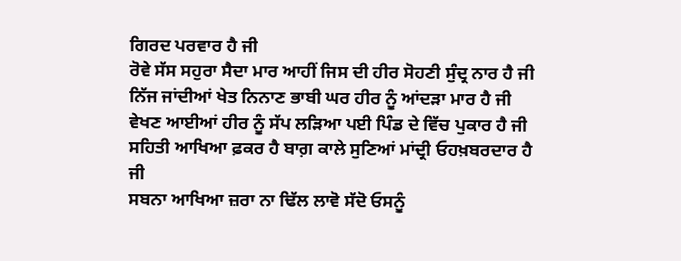ਗਿਰਦ ਪਰਵਾਰ ਹੈ ਜੀ
ਰੋਵੇ ਸੱਸ ਸਹੁਰਾ ਸੈਦਾ ਮਾਰ ਆਹੀਂ ਜਿਸ ਦੀ ਹੀਰ ਸੋਹਣੀ ਸੁੰਦ੍ਰ ਨਾਰ ਹੈ ਜੀ
ਨਿੱਜ ਜਾਂਦੀਆਂ ਖੇਤ ਨਿਨਾਣ ਭਾਬੀ ਘਰ ਹੀਰ ਨੂੰ ਆਂਦੜਾ ਮਾਰ ਹੈ ਜੀ
ਵੇਖਣ ਆਈਆਂ ਹੀਰ ਨੂੰ ਸੱਪ ਲੜਿਆ ਪਈ ਪਿੰਡ ਦੇ ਵਿੱਚ ਪੁਕਾਰ ਹੈ ਜੀ
ਸਹਿਤੀ ਆਖਿਆ ਫ਼ਕਰ ਹੈ ਬਾਗ਼ ਕਾਲੇ ਸੁਣਿਆਂ ਮਾਂਦ੍ਰੀ ਓਹਖ਼ਬਰਦਾਰ ਹੈ ਜੀ
ਸਬਨਾ ਆਖਿਆ ਜ਼ਰਾ ਨਾ ਢਿੱਲ ਲਾਵੋ ਸੱਦੋ ਓਸਨੂੰ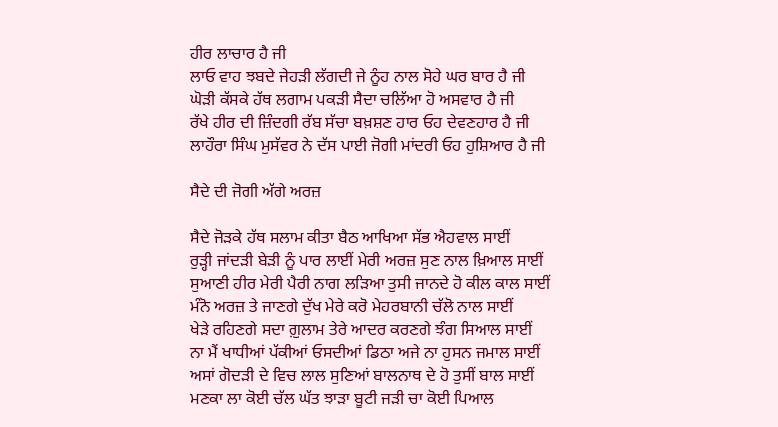ਹੀਰ ਲਾਚਾਰ ਹੈ ਜੀ
ਲਾਓ ਵਾਹ ਝਬਦੇ ਜੇਹੜੀ ਲੱਗਦੀ ਜੇ ਨੂੰਹ ਨਾਲ ਸੋਹੇ ਘਰ ਬਾਰ ਹੈ ਜੀ
ਘੋੜੀ ਕੱਸਕੇ ਹੱਥ ਲਗਾਮ ਪਕੜੀ ਸੈਦਾ ਚਲਿੱਆ ਹੋ ਅਸਵਾਰ ਹੈ ਜੀ
ਰੱਖੇ ਹੀਰ ਦੀ ਜ਼ਿੰਦਗੀ ਰੱਬ ਸੱਚਾ ਬਖ਼ਸ਼ਣ ਹਾਰ ਓਹ ਦੇਵਣਹਾਰ ਹੈ ਜੀ
ਲਾਹੌਰਾ ਸਿੰਘ ਮੁਸੱਵਰ ਨੇ ਦੱਸ ਪਾਈ ਜੋਗੀ ਮਾਂਦਰੀ ਓਹ ਹੁਸ਼ਿਆਰ ਹੈ ਜੀ

ਸੈਦੇ ਦੀ ਜੋਗੀ ਅੱਗੇ ਅਰਜ਼

ਸੈਦੇ ਜੋੜਕੇ ਹੱਥ ਸਲਾਮ ਕੀਤਾ ਬੈਠ ਆਖਿਆ ਸੱਭ ਐਹਵਾਲ ਸਾਈਂ
ਰੁੜ੍ਹੀ ਜਾਂਦੜੀ ਬੇੜੀ ਨੂੰ ਪਾਰ ਲਾਈਂ ਮੇਰੀ ਅਰਜ਼ ਸੁਣ ਨਾਲ ਖ਼ਿਆਲ ਸਾਈਂ
ਸੁਆਣੀ ਹੀਰ ਮੇਰੀ ਪੈਰੀ ਨਾਗ ਲੜਿਆ ਤੁਸੀ ਜਾਨਦੇ ਹੋ ਕੀਲ ਕਾਲ ਸਾਈਂ
ਮੰਨੋ ਅਰਜ਼ ਤੇ ਜਾਣਗੇ ਦੁੱਖ ਮੇਰੇ ਕਰੋ ਮੇਹਰਬਾਨੀ ਚੱਲੋ ਨਾਲ ਸਾਈਂ
ਖੇੜੇ ਰਹਿਣਗੇ ਸਦਾ ਗ਼ੁਲਾਮ ਤੇਰੇ ਆਦਰ ਕਰਣਗੇ ਝੰਗ ਸਿਆਲ ਸਾਈਂ
ਨਾ ਮੈਂ ਖਾਧੀਆਂ ਪੱਕੀਆਂ ਓਸਦੀਆਂ ਡਿਠਾ ਅਜੇ ਨਾ ਹੁਸਨ ਜਮਾਲ ਸਾਈਂ
ਅਸਾਂ ਗੋਦੜੀ ਦੇ ਵਿਚ ਲਾਲ ਸੁਣਿਆਂ ਬਾਲਨਾਥ ਦੇ ਹੋ ਤੁਸੀਂ ਬਾਲ ਸਾਈਂ
ਮਣਕਾ ਲਾ ਕੋਈ ਚੱਲ ਘੱਤ ਝਾੜਾ ਬੂਟੀ ਜੜੀ ਚਾ ਕੋਈ ਪਿਆਲ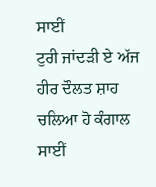ਸਾਈਂ
ਟੁਰੀ ਜਾਂਦੜੀ ਏ ਅੱਜ ਹੀਰ ਦੌਲਤ ਸ਼ਾਹ ਚਲਿਆ ਹੋ ਕੰਗਾਲ ਸਾਈਂ